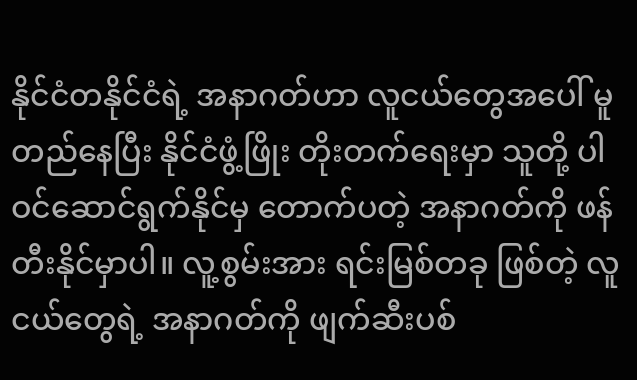နိုင်ငံတနိုင်ငံရဲ့ အနာဂတ်ဟာ လူငယ်တွေအပေါ် မူတည်နေပြီး နိုင်ငံဖွံ့ဖြိုး တိုးတက်ရေးမှာ သူတို့ ပါဝင်ဆောင်ရွက်နိုင်မှ တောက်ပတဲ့ အနာဂတ်ကို ဖန်တီးနိုင်မှာပါ။ လူ့စွမ်းအား ရင်းမြစ်တခု ဖြစ်တဲ့ လူငယ်တွေရဲ့ အနာဂတ်ကို ဖျက်ဆီးပစ်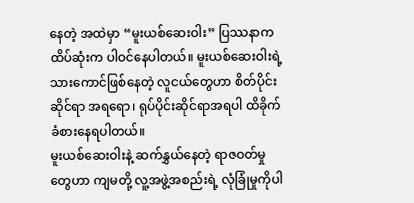နေတဲ့ အထဲမှာ “မူးယစ်ဆေးဝါး” ပြဿနာက ထိပ်ဆုံးက ပါဝင်နေပါတယ်။ မူးယစ်ဆေးဝါးရဲ့ သားကောင်ဖြစ်နေတဲ့ လူငယ်တွေဟာ စိတ်ပိုင်းဆိုင်ရာ အရရော၊ ရုပ်ပိုင်းဆိုင်ရာအရပါ ထိခိုက်ခံစားနေရပါတယ်။
မူးယစ်ဆေးဝါးနဲ့ ဆက်နွှယ်နေတဲ့ ရာဇဝတ်မှုတွေဟာ ကျမတို့ လူ့အဖွဲ့အစည်းရဲ့ လုံခြုံမှုကိုပါ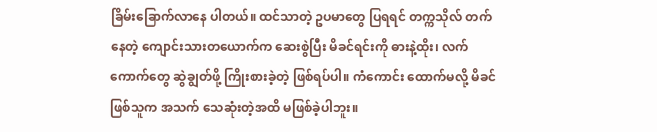ခြိမ်းခြောက်လာနေ ပါတယ်။ ထင်သာတဲ့ ဥပမာတွေ ပြရရင် တက္ကသိုလ် တက်နေတဲ့ ကျောင်းသားတယောက်က ဆေးစွဲပြီး မိခင်ရင်းကို ဓားနဲ့ထိုး၊ လက်ကောက်တွေ ဆွဲချွတ်ဖို့ ကြိုးစားခဲ့တဲ့ ဖြစ်ရပ်ပါ။ ကံကောင်း ထောက်မလို့ မိခင်ဖြစ်သူက အသက် သေဆုံးတဲ့အထိ မဖြစ်ခဲ့ပါဘူး။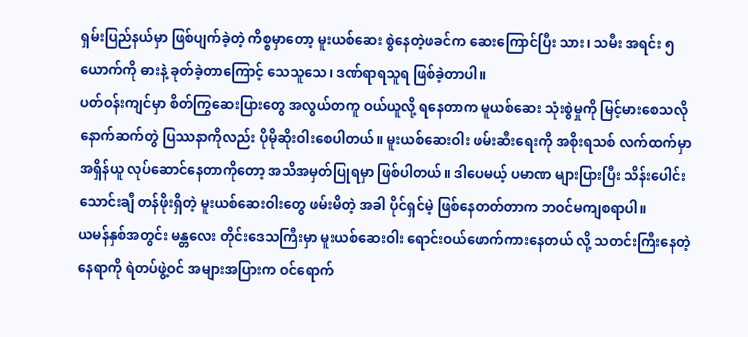ရှမ်းပြည်နယ်မှာ ဖြစ်ပျက်ခဲ့တဲ့ ကိစ္စမှာတော့ မူးယစ်ဆေး စွဲနေတဲ့ဖခင်က ဆေးကြောင်ပြီး သား၊ သမီး အရင်း ၅ ယောက်ကို ဓားနဲ့ ခုတ်ခဲ့တာကြောင့် သေသူသေ၊ ဒဏ်ရာရသူရ ဖြစ်ခဲ့တာပါ။
ပတ်ဝန်းကျင်မှာ စိတ်ကြွဆေးပြားတွေ အလွယ်တကူ ဝယ်ယူလို့ ရနေတာက မူယစ်ဆေး သုံးစွဲမှုကို မြင့်မားစေသလို နောက်ဆက်တွဲ ပြဿနာကိုလည်း ပိုမိုဆိုးဝါးစေပါတယ်။ မူးယစ်ဆေးဝါး ဖမ်းဆီးရေးကို အစိုးရသစ် လက်ထက်မှာ အရှိန်ယူ လုပ်ဆောင်နေတာကိုတော့ အသိအမှတ်ပြုရမှာ ဖြစ်ပါတယ်။ ဒါပေမယ့် ပမာဏ များပြားပြီး သိန်းပေါင်း သောင်းချီ တန်ဖိုးရှိတဲ့ မူးယစ်ဆေးဝါးတွေ ဖမ်းမိတဲ့ အခါ ပိုင်ရှင်မဲ့ ဖြစ်နေတတ်တာက ဘဝင်မကျစရာပါ။
ယမန်နှစ်အတွင်း မန္တလေး တိုင်းဒေသကြီးမှာ မူးယစ်ဆေးဝါး ရောင်းဝယ်ဖောက်ကားနေတယ် လို့ သတင်းကြီးနေတဲ့ နေရာကို ရဲတပ်ဖွဲ့ဝင် အများအပြားက ဝင်ရောက်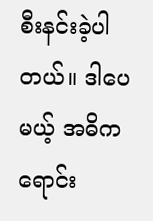စီးနင်းခဲ့ပါတယ်။ ဒါပေမယ့် အဓိက ရောင်း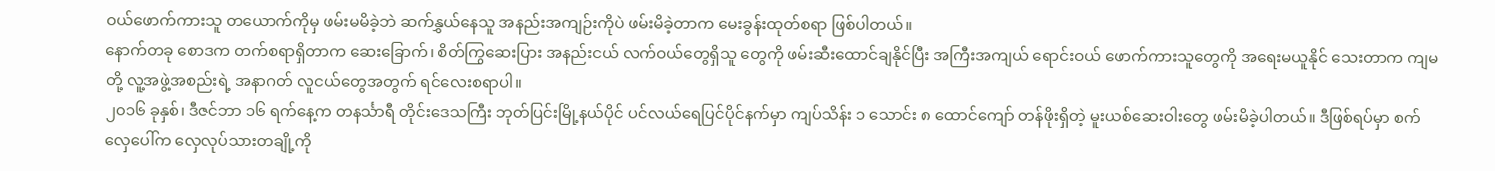ဝယ်ဖောက်ကားသူ တယောက်ကိုမှ ဖမ်းမမိခဲ့ဘဲ ဆက်နွှယ်နေသူ အနည်းအကျဉ်းကိုပဲ ဖမ်းမိခဲ့တာက မေးခွန်းထုတ်စရာ ဖြစ်ပါတယ်။
နောက်တခု စောဒက တက်စရာရှိတာက ဆေးခြောက်၊ စိတ်ကြွဆေးပြား အနည်းငယ် လက်ဝယ်တွေရှိသူ တွေကို ဖမ်းဆီးထောင်ချနိုင်ပြီး အကြီးအကျယ် ရောင်းဝယ် ဖောက်ကားသူတွေကို အရေးမယူနိုင် သေးတာက ကျမတို့ လူ့အဖွဲ့အစည်းရဲ့ အနာဂတ် လူငယ်တွေအတွက် ရင်လေးစရာပါ။
၂၀၁၆ ခုနှစ်၊ ဒီဇင်ဘာ ၁၆ ရက်နေ့က တနင်္သာရီ တိုင်းဒေသကြီး ဘုတ်ပြင်းမြို့နယ်ပိုင် ပင်လယ်ရေပြင်ပိုင်နက်မှာ ကျပ်သိန်း ၁ သောင်း ၈ ထောင်ကျော် တန်ဖိုးရှိတဲ့ မူးယစ်ဆေးဝါးတွေ ဖမ်းမိခဲ့ပါတယ်။ ဒီဖြစ်ရပ်မှာ စက်လှေပေါ်က လှေလုပ်သားတချို့ကို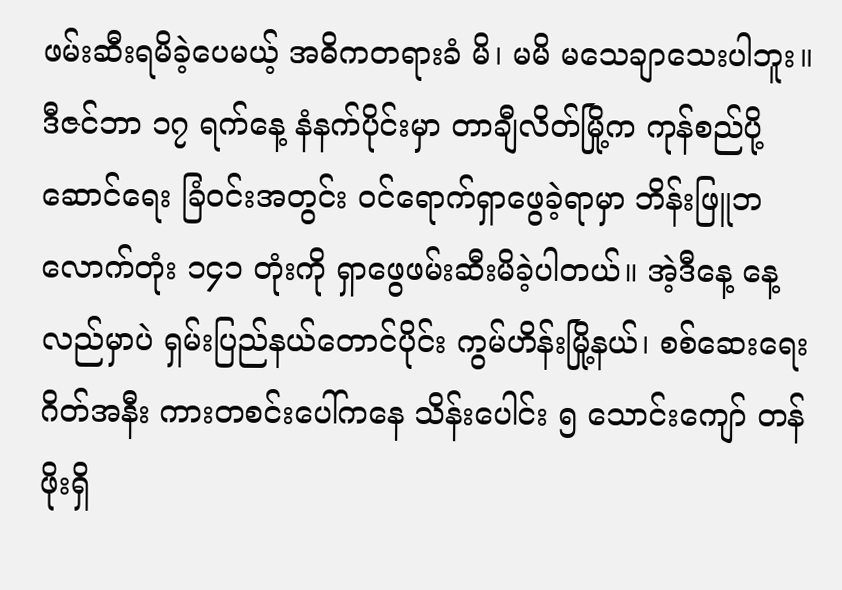ဖမ်းဆီးရမိခဲ့ပေမယ့် အဓိကတရားခံ မိ၊ မမိ မသေချာသေးပါဘူး။
ဒီဇင်ဘာ ၁၇ ရက်နေ့ နံနက်ပိုင်းမှာ တာချီလိတ်မြို့က ကုန်စည်ပို့ဆောင်ရေး ခြံဝင်းအတွင်း ဝင်ရောက်ရှာဖွေခဲ့ရာမှာ ဘိန်းဖြူဘလောက်တုံး ၁၄၁ တုံးကို ရှာဖွေဖမ်းဆီးမိခဲ့ပါတယ်။ အဲ့ဒီနေ့ နေ့လည်မှာပဲ ရှမ်းပြည်နယ်တောင်ပိုင်း ကွမ်ဟိန်းမြို့နယ်၊ စစ်ဆေးရေး ဂိတ်အနီး ကားတစင်းပေါ်ကနေ သိန်းပေါင်း ၅ သောင်းကျော် တန်ဖိုးရှိ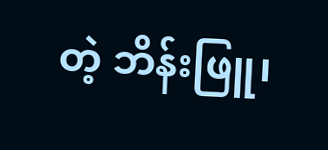တဲ့ ဘိန်းဖြူ၊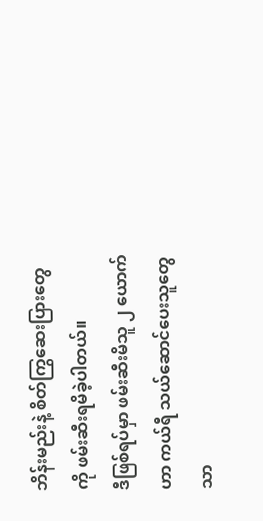ဘိန်းမည်းနဲ့ စိတ်ကြွဆေးပြားတွေ ကို ဖမ်းဆီးရမိခဲ့ပါတယ်။
ဒီဖြစ်ရပ်မှာ ဖမ်းဆီးမိသူ ၂ ယောက်ဟာ ကယ်ရီ သယ်ဆောင်ပေးသူတွေသာ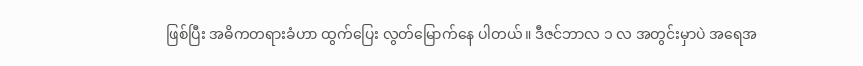ဖြစ်ပြီး အဓိကတရားခံဟာ ထွက်ပြေး လွတ်မြောက်နေ ပါတယ်။ ဒီဇင်ဘာလ ၁ လ အတွင်းမှာပဲ အရေအ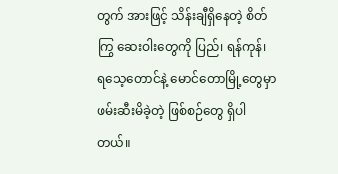တွက် အားဖြင့် သိန်းချီရှိနေတဲ့ စိတ်ကြွ ဆေးဝါးတွေကို ပြည်၊ ရန်ကုန်၊ ရသေ့တောင်နဲ့ မောင်တောမြို့တွေမှာ ဖမ်းဆီးမိခဲ့တဲ့ ဖြစ်စဉ်တွေ ရှိပါတယ်။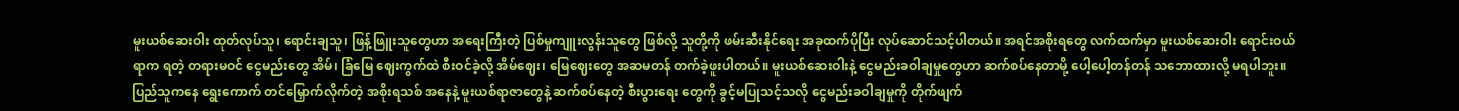မူးယစ်ဆေးဝါး ထုတ်လုပ်သူ၊ ရောင်းချသူ၊ ဖြန့်ဖြူးသူတွေဟာ အရေးကြီးတဲ့ ပြစ်မှုကျူးလွန်းသူတွေ ဖြစ်လို့ သူတို့ကို ဖမ်းဆီးနိုင်ရေး အခုထက်ပိုပြီး လုပ်ဆောင်သင့်ပါတယ်။ အရင်အစိုးရတွေ လက်ထက်မှာ မူးယစ်ဆေးဝါး ရောင်းဝယ်ရာက ရတဲ့ တရားမဝင် ငွေမည်းတွေ အိမ်၊ ခြံမြေ ဈေးကွက်ထဲ စီးဝင်ခဲ့လို့ အိမ်ဈေး၊ မြေဈေးတွေ အဆမတန် တက်ခဲ့ဖူးပါတယ်။ မူးယစ်ဆေးဝါးနဲ့ ငွေမည်းခဝါချမှုတွေဟာ ဆက်စပ်နေတာမို့ ပေါ့ပေါ့တန်တန် သဘောထားလို့ မရပါဘူး။
ပြည်သူကနေ ရွေးကောက် တင်မြှောက်လိုက်တဲ့ အစိုးရသစ် အနေနဲ့ မူးယစ်ရာဇာတွေနဲ့ ဆက်စပ်နေတဲ့ စီးပွားရေး တွေကို ခွင့်မပြုသင့်သလို ငွေမည်းခဝါချမှုကို တိုက်ဖျက်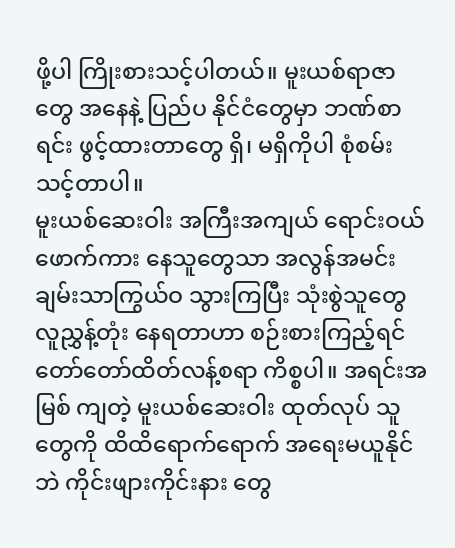ဖို့ပါ ကြိုးစားသင့်ပါတယ်။ မူးယစ်ရာဇာတွေ အနေနဲ့ ပြည်ပ နိုင်ငံတွေမှာ ဘဏ်စာရင်း ဖွင့်ထားတာတွေ ရှိ၊ မရှိကိုပါ စုံစမ်းသင့်တာပါ။
မူးယစ်ဆေးဝါး အကြီးအကျယ် ရောင်းဝယ်ဖောက်ကား နေသူတွေသာ အလွန်အမင်း ချမ်းသာကြွယ်ဝ သွားကြပြီး သုံးစွဲသူတွေ လူညွှန့်တုံး နေရတာဟာ စဉ်းစားကြည့်ရင် တော်တော်ထိတ်လန့်စရာ ကိစ္စပါ။ အရင်းအမြစ် ကျတဲ့ မူးယစ်ဆေးဝါး ထုတ်လုပ် သူတွေကို ထိထိရောက်ရောက် အရေးမယူနိုင်ဘဲ ကိုင်းဖျားကိုင်းနား တွေ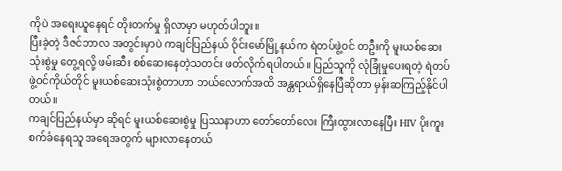ကိုပဲ အရေးယူနေရင် တိုးတက်မှု ရှိလာမှာ မဟုတ်ပါဘူး။
ပြီးခဲ့တဲ့ ဒီဇင်ဘာလ အတွင်းမှာပဲ ကချင်ပြည်နယ် ဝိုင်းမော်မြို့နယ်က ရဲတပ်ဖွဲ့ဝင် တဦးကို မူးယစ်ဆေးသုံးစွဲမှု တွေ့ရလို့ ဖမ်းဆီး စစ်ဆေးနေတဲ့သတင်း ဖတ်လိုက်ရပါတယ်။ ပြည်သူကို လုံခြုံမှုပေးရတဲ့ ရဲတပ်ဖွဲ့ဝင်ကိုယ်တိုင် မူးယစ်ဆေးသုံးစွဲတာဟာ ဘယ်လောက်အထိ အန္တရာယ်ရှိနေပြီဆိုတာ မှန်းဆကြည့်နိုင်ပါတယ်။
ကချင်ပြည်နယ်မှာ ဆိုရင် မူးယစ်ဆေးစွဲမှု ပြဿနာဟာ တော်တော်လေး ကြီးထွားလာနေပြီး HIV ပိုးကူးစက်ခံနေရသူ အရေအတွက် များလာနေတယ်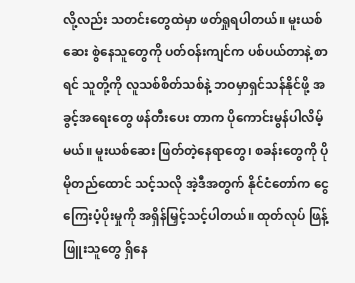လို့လည်း သတင်းတွေထဲမှာ ဖတ်ရှုရပါတယ်။ မူးယစ်ဆေး စွဲနေသူတွေကို ပတ်ဝန်းကျင်က ပစ်ပယ်တာနဲ့ စာရင် သူတို့ကို လူသစ်စိတ်သစ်နဲ့ ဘဝမှာရှင်သန်နိုင်ဖို့ အခွင့်အရေးတွေ ဖန်တီးပေး တာက ပိုကောင်းမွန်ပါလိမ့်မယ်။ မူးယစ်ဆေး ဖြတ်တဲ့နေရာတွေ၊ စခန်းတွေကို ပိုမိုတည်ထောင် သင့်သလို အဲ့ဒီအတွက် နိုင်ငံတော်က ငွေကြေးပံ့ပိုးမှုကို အရှိန်မြှင့်သင့်ပါတယ်။ ထုတ်လုပ် ဖြန့်ဖြူးသူတွေ ရှိနေ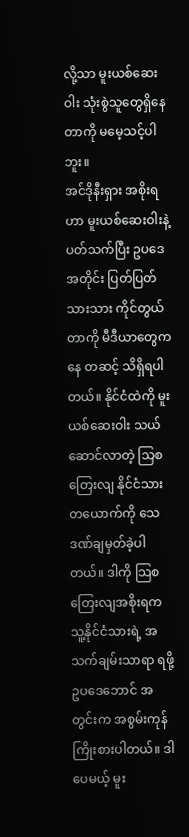လို့သာ မူးယစ်ဆေးဝါး သုံးစွဲသူတွေရှိနေတာကို မမေ့သင့်ပါဘူး။
အင်ဒိုနီးရှား အစိုးရဟာ မူးယစ်ဆေးဝါးနဲ့ ပတ်သက်ပြီး ဥပဒေအတိုင်း ပြတ်ပြတ်သားသား ကိုင်တွယ်တာကို မီဒီယာတွေကနေ တဆင့် သိရှိရပါတယ်။ နိုင်ငံထဲကို မူးယစ်ဆေးဝါး သယ်ဆောင်လာတဲ့ သြစတြေးလျ နိုင်ငံသား တယောက်ကို သေဒဏ်ချမှတ်ခဲ့ပါတယ်။ ဒါကို သြစတြေးလျအစိုးရက သူ့နိုင်ငံသားရဲ့ အသက်ချမ်းသာရာ ရဖို့ ဥပဒေဘောင် အတွင်းက အစွမ်းကုန် ကြိုးစားပါတယ်။ ဒါပေမယ့် မူး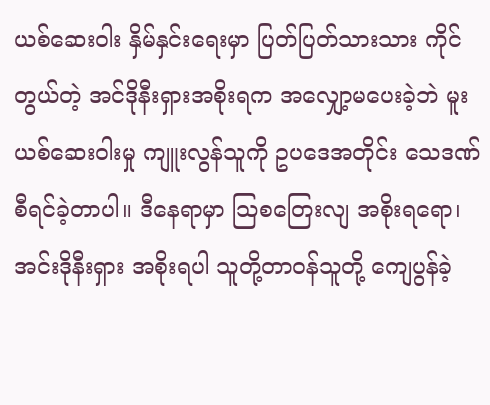ယစ်ဆေးဝါး နှိမ်နှင်းရေးမှာ ပြတ်ပြတ်သားသား ကိုင်တွယ်တဲ့ အင်ဒိုနီးရှားအစိုးရက အလျှော့မပေးခဲ့ဘဲ မူးယစ်ဆေးဝါးမှု ကျူးလွန်သူကို ဥပဒေအတိုင်း သေဒဏ် စီရင်ခဲ့တာပါ။ ဒီနေရာမှာ သြစတြေးလျ အစိုးရရော၊ အင်းဒိုနီးရှား အစိုးရပါ သူတို့တာဝန်သူတို့ ကျေပွန်ခဲ့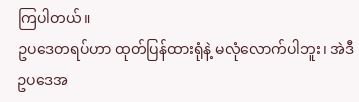ကြပါတယ်။
ဥပဒေတရပ်ဟာ ထုတ်ပြန်ထားရုံနဲ့ မလုံလောက်ပါဘူး၊ အဲဒီ ဥပဒေအ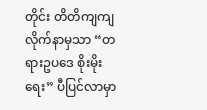တိုင်း တိတိကျကျ လိုက်နာမှသာ “တရားဥပဒေ စိုးမိုးရေး” ပီပြင်လာမှာ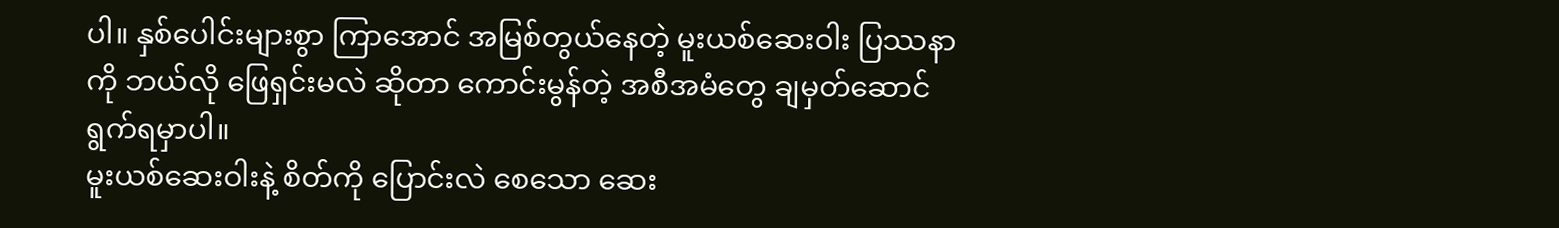ပါ။ နှစ်ပေါင်းများစွာ ကြာအောင် အမြစ်တွယ်နေတဲ့ မူးယစ်ဆေးဝါး ပြဿနာကို ဘယ်လို ဖြေရှင်းမလဲ ဆိုတာ ကောင်းမွန်တဲ့ အစီအမံတွေ ချမှတ်ဆောင်ရွက်ရမှာပါ။
မူးယစ်ဆေးဝါးနဲ့ စိတ်ကို ပြောင်းလဲ စေသော ဆေး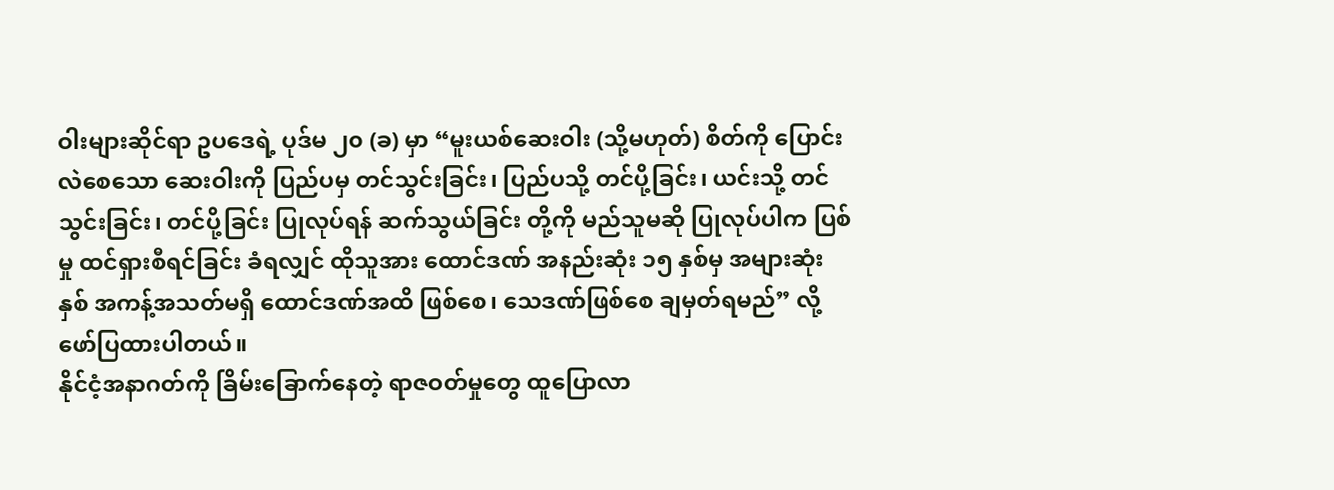ဝါးများဆိုင်ရာ ဥပဒေရဲ့ ပုဒ်မ ၂၀ (ခ) မှာ “မူးယစ်ဆေးဝါး (သို့မဟုတ်) စိတ်ကို ပြောင်းလဲစေသော ဆေးဝါးကို ပြည်ပမှ တင်သွင်းခြင်း၊ ပြည်ပသို့ တင်ပို့ခြင်း၊ ယင်းသို့ တင်သွင်းခြင်း၊ တင်ပို့ခြင်း ပြုလုပ်ရန် ဆက်သွယ်ခြင်း တို့ကို မည်သူမဆို ပြုလုပ်ပါက ပြစ်မှု ထင်ရှားစီရင်ခြင်း ခံရလျှင် ထိုသူအား ထောင်ဒဏ် အနည်းဆုံး ၁၅ နှစ်မှ အများဆုံး နှစ် အကန့်အသတ်မရှိ ထောင်ဒဏ်အထိ ဖြစ်စေ၊ သေဒဏ်ဖြစ်စေ ချမှတ်ရမည်” လို့ ဖော်ပြထားပါတယ်။
နိုင်ငံ့အနာဂတ်ကို ခြိမ်းခြောက်နေတဲ့ ရာဇဝတ်မှုတွေ ထူပြောလာ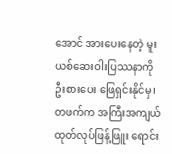အောင် အားပေးနေတဲ့ မူးယစ်ဆေးဝါးပြဿနာကို ဦးစားပေး ဖြေရှင်းနိုင်မှ၊ တဖက်က အကြီးအကျယ် ထုတ်လုပ်ဖြန့်ဖြူး ရောင်း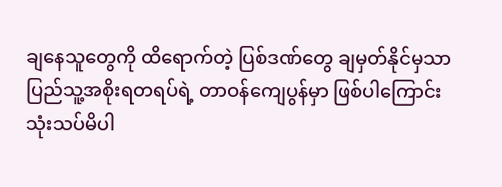ချနေသူတွေကို ထိရောက်တဲ့ ပြစ်ဒဏ်တွေ ချမှတ်နိုင်မှသာ ပြည်သူ့အစိုးရတရပ်ရဲ့ တာဝန်ကျေပွန်မှာ ဖြစ်ပါကြောင်း သုံးသပ်မိပါ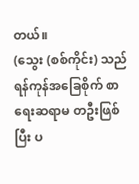တယ်။
(သွေး (စစ်ကိုင်း) သည် ရန်ကုန်အခြေစိုက် စာရေးဆရာမ တဦးဖြစ်ပြီး ပ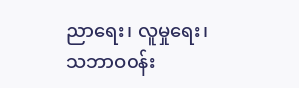ညာရေး၊ လူမှုရေး၊ သဘာဝ၀န်း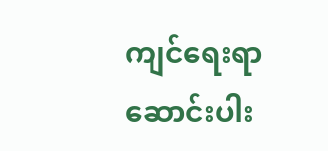ကျင်ရေးရာ ဆောင်းပါး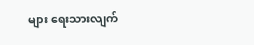များ ရေးသားလျက်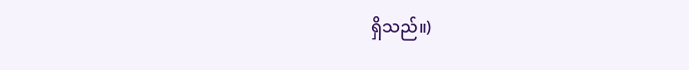ရှိသည်။)